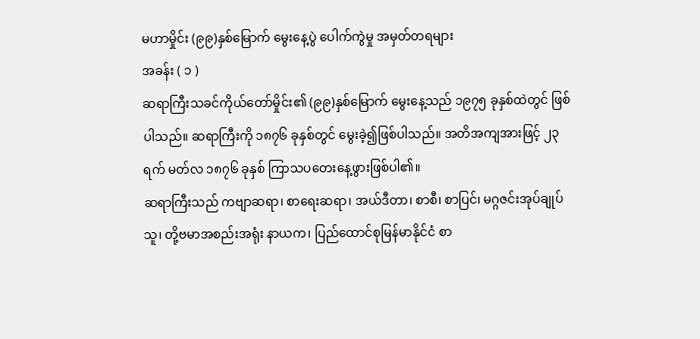မဟာမှိုင်း (၉၉)နှစ်မြောက် မွေးနေ့ပွဲ ပေါက်ကွဲမှု အမှတ်တရများ
အခန်း ( ၁ )
ဆရာကြီးသခင်ကိုယ်တော်မှိုင်း၏ (၉၉)နှစ်မြောက် မွေးနေ့သည် ၁၉၇၅ ခုနှစ်ထဲတွင် ဖြစ်ပါသည်။ ဆရာကြီးကို ၁၈၇၆ ခုနှစ်တွင် မွေးခဲ့၍ဖြစ်ပါသည်။ အတိအကျအားဖြင့် ၂၃ ရက် မတ်လ ၁၈၇၆ ခုနှစ် ကြာသပတေးနေ့ဖွားဖြစ်ပါ၏။
ဆရာကြီးသည် ကဗျာဆရာ၊ စာရေးဆရာ၊ အယ်ဒီတာ၊ စာစီ၊ စာပြင်၊ မဂ္ဂဇင်းအုပ်ချုပ်သူ၊ တို့ဗမာအစည်းအရုံး နာယက၊ ပြည်ထောင်စုမြန်မာနိုင်ငံ စာ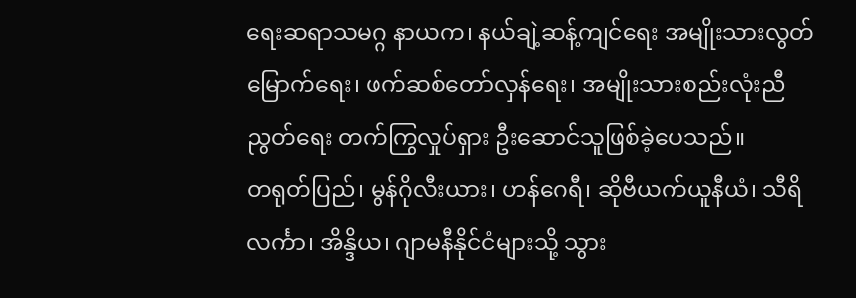ရေးဆရာသမဂ္ဂ နာယက၊ နယ်ချဲ့ဆန့်ကျင်ရေး အမျိုးသားလွတ်မြောက်ရေး၊ ဖက်ဆစ်တော်လှန်ရေး၊ အမျိုးသားစည်းလုံးညီညွတ်ရေး တက်ကြွလှုပ်ရှား ဦးဆောင်သူဖြစ်ခဲ့ပေသည်။
တရုတ်ပြည်၊ မွန်ဂိုလီးယား၊ ဟန်ဂေရီ၊ ဆိုဗီယက်ယူနီယံ၊ သီရိလင်္ကာ၊ အိန္ဒိယ၊ ဂျာမနီနိုင်ငံများသို့ သွား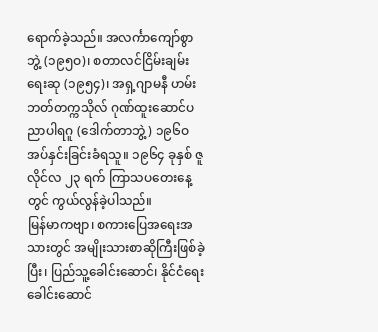ရောက်ခဲ့သည်။ အလင်္ကာကျော်စွာဘွဲ့ (၁၉၅ဝ)၊ စတာလင်ငြိမ်းချမ်းရေးဆု (၁၉၅၄)၊ အရှ့ဂျာမနီ ဟမ်းဘတ်တက္ကသိုလ် ဂုဏ်ထူးဆောင်ပညာပါရဂူ (ဒေါက်တာဘွဲ့) ၁၉၆ဝ အပ်နှင်းခြင်းခံရသူ။ ၁၉၆၄ ခုနှစ် ဇူလိုင်လ ၂၃ ရက် ကြာသပတေးနေ့တွင် ကွယ်လွန်ခဲ့ပါသည်။
မြန်မာကဗျာ၊ စကားပြေအရေးအသားတွင် အမျိုးသားစာဆိုကြီးဖြစ်ခဲ့ပြီး၊ ပြည်သူ့ခေါင်းဆောင်၊ နိုင်ငံရေးခေါင်းဆောင်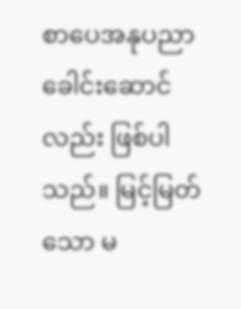စာပေအနုပညာ ခေါင်းဆောင်လည်း ဖြစ်ပါသည်။ မြင့်မြတ်သော မ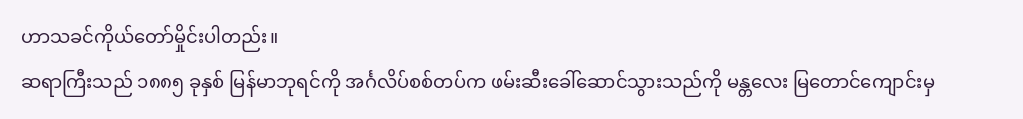ဟာသခင်ကိုယ်တော်မှိုင်းပါတည်း။
ဆရာကြီးသည် ၁၈၈၅ ခုနှစ် မြန်မာဘုရင်ကို အင်္ဂလိပ်စစ်တပ်က ဖမ်းဆီးခေါ်ဆောင်သွားသည်ကို မန္တလေး မြတောင်ကျောင်းမှ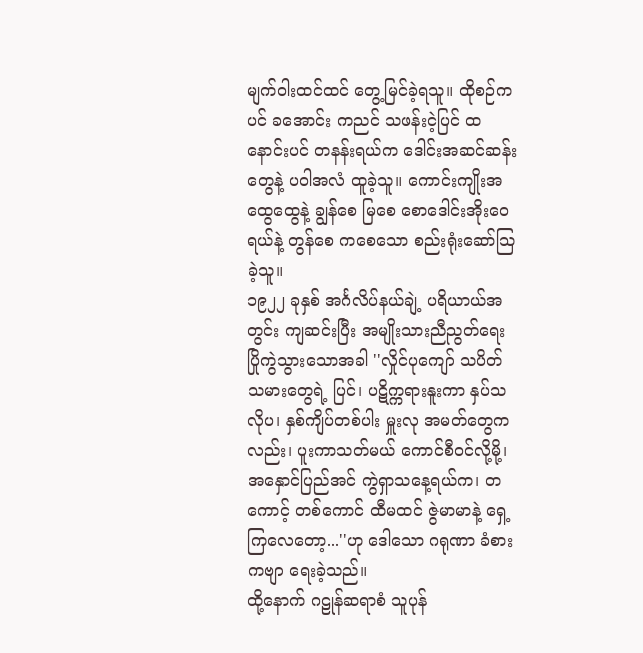မျက်ဝါးထင်ထင် တွေ့မြင်ခဲ့ရသူ။ ထိုစဉ်ကပင် ခအောင်း ကညင် သဖန်းငဲ့ပြင် ထနောင်းပင် တနန်းရယ်က ဒေါင်းအဆင်ဆန်းတွေနဲ့ ပဝါအလံ ထူခဲ့သူ။ ကောင်းကျိုးအထွေထွေနဲ့ ချွန်စေ မြစေ စောဒေါင်းအိုးဝေရယ်နဲ့ တွန်စေ ကစေသော စည်းရုံးဆော်သြခဲ့သူ။
၁၉၂၂ ခုနှစ် အင်္ဂလိပ်နယ်ချဲ့ ပရိယာယ်အတွင်း ကျဆင်းပြီး အမျိုးသားညီညွတ်ရေး ပြိုကွဲသွားသောအခါ ''လှိုင်ပုကျော် သပိတ်သမားတွေရဲ့ ပြင်၊ ပဋိက္ကရားနူးကာ နှပ်သလိုပ၊ နှစ်ကျိပ်တစ်ပါး မှူးလု အမတ်တွေကလည်း၊ ပူးကာသတ်မယ် ကောင်စီဝင်လို့မို့၊ အနှောင်ပြည်အင် ကွဲရှာသနေ့ရယ်က၊ တကောင့် တစ်ကောင် ထီမထင် ဇွဲမာမာနဲ့ ရှေ့ကြလေတော့...''ဟု ဒေါသော ဂရုဏာ ခံစားကဗျာ ရေးခဲ့သည်။
ထို့နောက် ဂဠုန်ဆရာစံ သူပုန်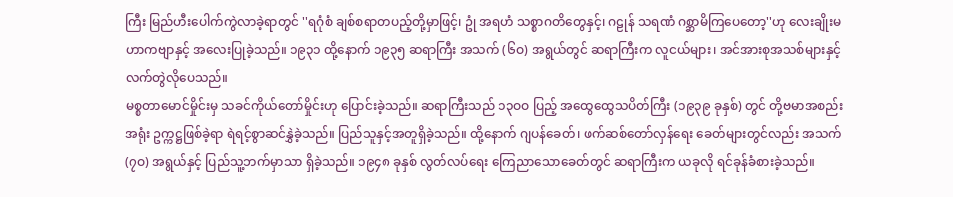ကြီး မြည်ဟီးပေါက်ကွဲလာခဲ့ရာတွင် ''ရဂုံစံ ချစ်စရာတပည့်တို့မှာဖြင့်၊ ဥုံ အရဟံ သစ္စာဂတိတွေနှင့်၊ ဂဠုန် သရဏံ ဂစ္ဆာမိကြပေတော့''ဟု လေးချိုးမဟာကဗျာနှင့် အလေးပြုခဲ့သည်။ ၁၉၃၁ ထို့နောက် ၁၉၃၅ ဆရာကြီး အသက် (၆ဝ) အရွယ်တွင် ဆရာကြီးက လူငယ်များ၊ အင်အားစုအသစ်များနှင့် လက်တွဲလိုပေသည်။
မစ္စတာမောင်မှိုင်းမှ သခင်ကိုယ်တော်မှိုင်းဟု ပြောင်းခဲ့သည်။ ဆရာကြီးသည် ၁၃ဝဝ ပြည့် အထွေထွေသပိတ်ကြီး (၁၉၃၉ ခုနှစ်) တွင် တို့ဗမာအစည်းအရုံး ဥက္ကဋ္ဌဖြစ်ခဲ့ရာ ရဲရင့်စွာဆင်နွှဲခဲ့သည်။ ပြည်သူနှင့်အတူရှိခဲ့သည်။ ထို့နောက် ဂျပန်ခေတ်၊ ဖက်ဆစ်တော်လှန်ရေး ခေတ်များတွင်လည်း အသက်(၇ဝ) အရွယ်နှင့် ပြည်သူ့ဘက်မှာသာ ရှိခဲ့သည်။ ၁၉၄၈ ခုနှစ် လွတ်လပ်ရေး ကြေညာသောခေတ်တွင် ဆရာကြီးက ယခုလို ရင်ခုန်ခံစားခဲ့သည်။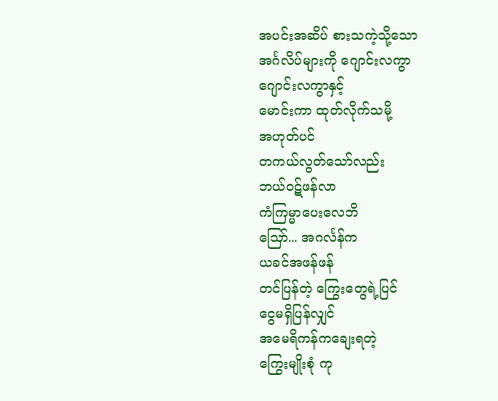အပင်းအဆိပ် စားသကဲ့သို့သော
အင်္ဂလိပ်များကို ဂျောင်းလကွာ
ဂျောင်းလကွာနှင့်
မောင်းကာ ထုတ်လိုက်သမို့
အဟုတ်ပင်
တကယ်လွတ်သော်လည်း
ဘယ်ဝဋ်ဖန်လာ
ကံကြမ္မာပေးလေဘိ
သြော်... အဂင်္လန်က
ယခင်အဖန်ဖန်
တင်ပြန်တဲ့ ကြွေးတွေရဲ့ပြင်
ငွေမရှိပြန်လျှင်
အမေရိကန်ကချေးရတဲ့
ကြွေးမျိုးစုံ ကု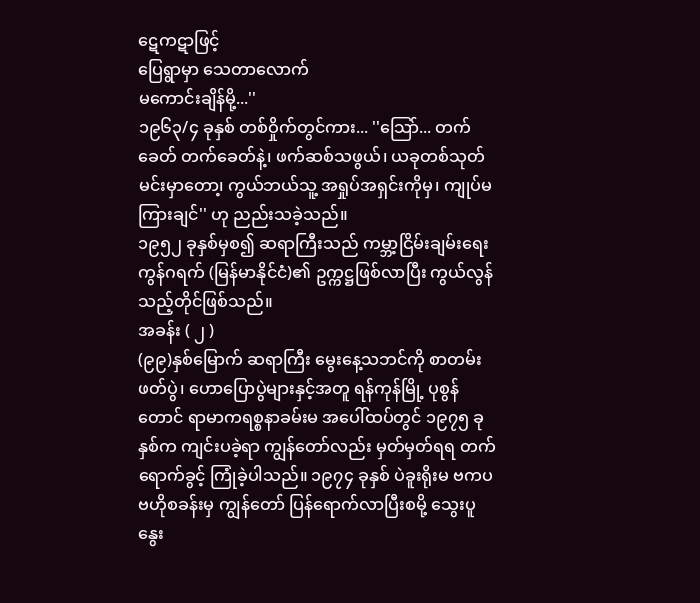ဋေကဋာဖြင့်
ပြေရွာမှာ သေတာလောက်
မကောင်းချိန်မို့...''
၁၉၆၃/၄ ခုနှစ် တစ်ဝှိုက်တွင်ကား... ''သြော်... တက်ခေတ် တက်ခေတ်နဲ့၊ ဖက်ဆစ်သဖွယ်၊ ယခုတစ်သုတ် မင်းမှာတော၊့ ကွယ်ဘယ်သူ့ အရှုပ်အရှင်းကိုမှ၊ ကျုပ်မကြားချင်'' ဟု ညည်းသခဲ့သည်။
၁၉၅၂ ခုနှစ်မှစ၍ ဆရာကြီးသည် ကမ္ဘာ့ငြိမ်းချမ်းရေးကွန်ဂရက် (မြန်မာနိုင်ငံ)၏ ဥက္ကဋ္ဌဖြစ်လာပြီး ကွယ်လွန်သည့်တိုင်ဖြစ်သည်။
အခန်း ( ၂ )
(၉၉)နှစ်မြောက် ဆရာကြီး မွေးနေ့သဘင်ကို စာတမ်းဖတ်ပွဲ၊ ဟောပြောပွဲများနှင့်အတူ ရန်ကုန်မြို့ ပုစွန်တောင် ရာမာကရစ္စနာခမ်းမ အပေါ်ထပ်တွင် ၁၉၇၅ ခုနှစ်က ကျင်းပခဲ့ရာ ကျွန်တော်လည်း မှတ်မှတ်ရရ တက်ရောက်ခွင့် ကြုံခဲ့ပါသည်။ ၁၉၇၄ ခုနှစ် ပဲခူးရိုးမ ဗကပဗဟိုစခန်းမှ ကျွန်တော် ပြန်ရောက်လာပြီးစမို့ သွေးပူနွေး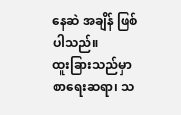နေဆဲ အချိန် ဖြစ်ပါသည်။
ထူးခြားသည်မှာ စာရေးဆရာ၊ သ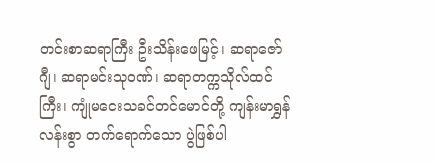တင်းစာဆရာကြီး ဦးသိန်းဖေမြင့်၊ ဆရာဇော်ဂျီ၊ ဆရာမင်းသုဝဏ်၊ ဆရာတက္ကသိုလ်ထင်ကြီး၊ ကျုံမငေးသခင်တင်မောင်တို့ ကျန်းမာရွှန်လန်းစွာ တက်ရောက်သော ပွဲဖြစ်ပါ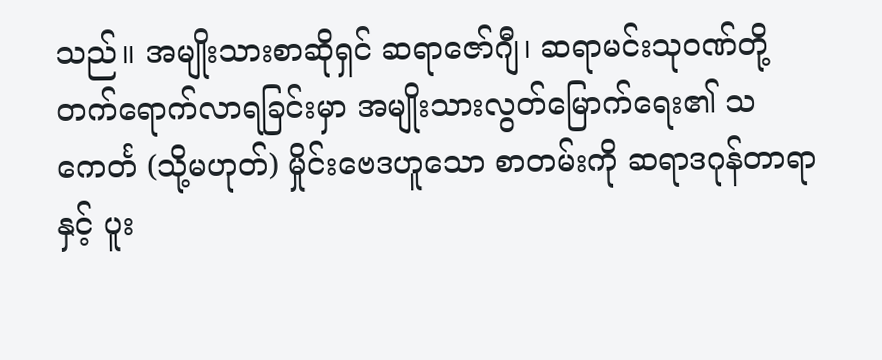သည်။ အမျိုးသားစာဆိုရှင် ဆရာဇော်ဂျီ၊ ဆရာမင်းသုဝဏ်တို့ တက်ရောက်လာရခြင်းမှာ အမျိုးသားလွတ်မြောက်ရေး၏ သကေင်္တ (သို့မဟုတ်) မှိုင်းဗေဒဟူသော စာတမ်းကို ဆရာဒဂုန်တာရာနှင့် ပူး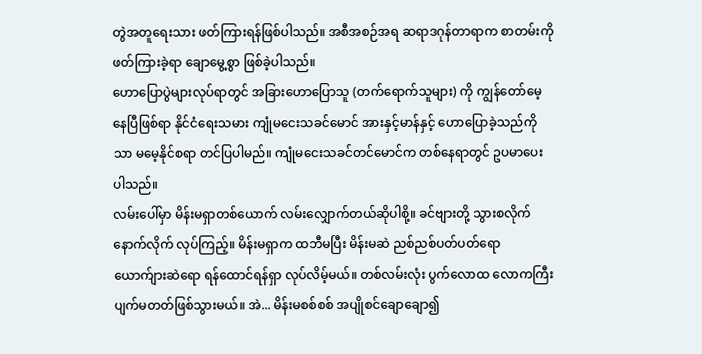တွဲအတူရေးသား ဖတ်ကြားရန်ဖြစ်ပါသည်။ အစီအစဉ်အရ ဆရာဒဂုန်တာရာက စာတမ်းကို ဖတ်ကြားခဲ့ရာ ချောမွေ့စွာ ဖြစ်ခဲ့ပါသည်။
ဟောပြောပွဲများလုပ်ရာတွင် အခြားဟောပြောသူ (တက်ရောက်သူများ) ကို ကျွန်တော်မေ့နေပြီဖြစ်ရာ နိုင်ငံရေးသမား ကျုံမငေးသခင်မောင် အားနှင့်မာန်နှင့် ဟောပြောခဲ့သည်ကိုသာ မမေ့နိုင်စရာ တင်ပြပါမည်။ ကျုံမငေးသခင်တင်မောင်က တစ်နေရာတွင် ဥပမာပေးပါသည်။
လမ်းပေါ်မှာ မိန်းမရှာတစ်ယောက် လမ်းလျှောက်တယ်ဆိုပါစို့။ ခင်ဗျားတို့ သွားစလိုက် နောက်လိုက် လုပ်ကြည့်။ မိန်းမရှာက ထဘီမပြီး မိန်းမဆဲ ညစ်ညစ်ပတ်ပတ်ရော ယောက်ျားဆဲရော ရန်ထောင်ရန်ရှာ လုပ်လိမ့်မယ်။ တစ်လမ်းလုံး ပွက်လောထ လောကကြီးပျက်မတတ်ဖြစ်သွားမယ်။ အဲ... မိန်းမစစ်စစ် အပျိုစင်ချောချော၍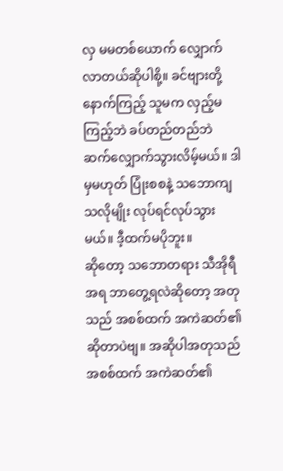လှ မမတစ်ယောက် လျှောက်လာတယ်ဆိုပါစို့။ ခင်ဗျားတို့ နောက်ကြည့် သူမက လှည့်မကြည့်ဘဲ ခပ်တည်တည်ဘဲ ဆက်လျှောက်သွားလိမ့်မယ်။ ဒါမှမဟုတ် ပြုံးစစနဲ့ သဘောကျသလိုမျိုး လုပ်ရင်လုပ်သွားမယ်။ ဒီ့ထက်မပိုဘူး။
ဆိုတော့ သဘောတရား သီအိုရီအရ ဘာတွေ့ရလဲဆိုတော့ အတုသည် အစစ်ထက် အကဲဆတ်၏ ဆိုတာပဲဗျ။ အဆိုပါအတုသည် အစစ်ထက် အကဲဆတ်၏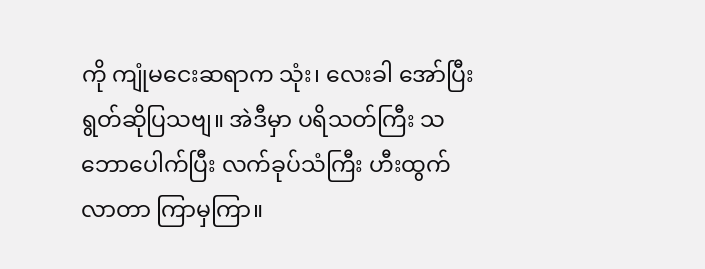ကို ကျုံမငေးဆရာက သုံး၊ လေးခါ အော်ပြီး ရွတ်ဆိုပြသဗျ။ အဲဒီမှာ ပရိသတ်ကြီး သဘောပေါက်ပြီး လက်ခုပ်သံကြီး ဟီးထွက်လာတာ ကြာမှကြာ။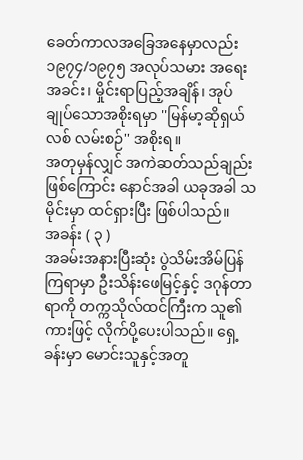ခေတ်ကာလအခြေအနေမှာလည်း ၁၉၇၄/၁၉၇၅ အလုပ်သမား အရေးအခင်း၊ မှိုင်းရာပြည့်အချိန်၊ အုပ်ချုပ်သောအစိုးရမှာ ''မြန်မာ့ဆိုရှယ်လစ် လမ်းစဉ်'' အစိုးရ။
အတုမှန်လျှင် အကဲဆတ်သည်ချည်း ဖြစ်ကြောင်း နောင်အခါ ယခုအခါ သမိုင်းမှာ ထင်ရှားပြီး ဖြစ်ပါသည်။
အခန်း ( ၃ )
အခမ်းအနားပြီးဆုံး ပွဲသိမ်းအိမ်ပြန်ကြရာမှာ ဦးသိန်းဖေမြင့်နှင့် ဒဂုန်တာရာကို တက္ကသိုလ်ထင်ကြီးက သူ၏ကားဖြင့် လိုက်ပို့ပေးပါသည်။ ရှေ့ခန်းမှာ မောင်းသူနှင့်အတူ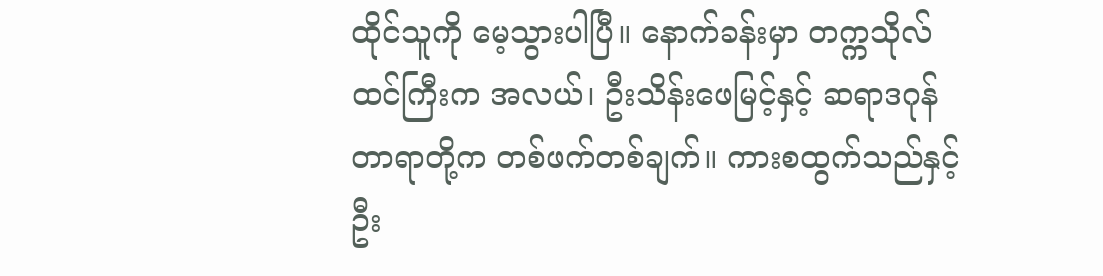ထိုင်သူကို မေ့သွားပါပြီ။ နောက်ခန်းမှာ တက္ကသိုလ်ထင်ကြီးက အလယ်၊ ဦးသိန်းဖေမြင့်နှင့် ဆရာဒဂုန်တာရာတို့က တစ်ဖက်တစ်ချက်။ ကားစထွက်သည်နှင့် ဦး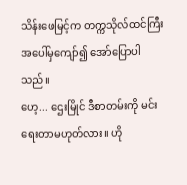သိန်းဖေမြင့်က တက္ကသိုလ်ထင်ကြီး အပေါ်မှကျော်၍ အော်ပြောပါသည်။
ဟေ့... ဌေးမြိုင် ဒီစာတမ်းကို မင်းရေးတာမဟုတ်လား။ ဟို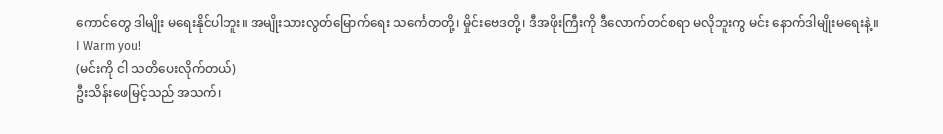ကောင်တွေ ဒါမျိုး မရေးနိုင်ပါဘူး။ အမျိုးသားလွတ်မြောက်ရေး သင်္ကေတတို့၊ မှိုင်းဗေဒတို့၊ ဒီအဖိုးကြီးကို ဒီလောက်တင်စရာ မလိုဘူးကွ မင်း နောက်ဒါမျိုးမရေးနဲ့။
I Warm you!
(မင်းကို ငါ သတိပေးလိုက်တယ်)
ဦးသိန်းဖေမြင့်သည် အသက်၊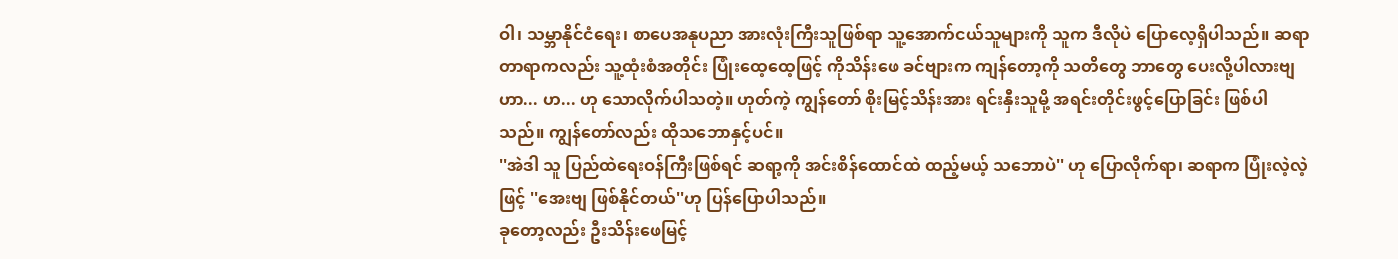ဝါ၊ သမ္ဘာနိုင်ငံရေး၊ စာပေအနုပညာ အားလုံးကြီးသူဖြစ်ရာ သူ့အောက်ငယ်သူများကို သူက ဒီလိုပဲ ပြောလေ့ရှိပါသည်။ ဆရာတာရာကလည်း သူ့ထုံးစံအတိုင်း ပြုံးထေ့ထေ့ဖြင့် ကိုသိန်းဖေ ခင်ဗျားက ကျန်တော့ကို သတိတွေ ဘာတွေ ပေးလို့ပါလားဗျ ဟာ... ဟ... ဟု သောလိုက်ပါသတဲ့။ ဟုတ်ကဲ့ ကျွန်တော် စိုးမြင့်သိန်းအား ရင်းနှီးသူမို့ အရင်းတိုင်းဖွင့်ပြောခြင်း ဖြစ်ပါသည်။ ကျွန်တော်လည်း ထိုသဘောနှင့်ပင်။
''အဲဒါ သူ ပြည်ထဲရေးဝန်ကြီးဖြစ်ရင် ဆရာ့ကို အင်းစိန်ထောင်ထဲ ထည့်မယ့် သဘောပဲ'' ဟု ပြောလိုက်ရာ၊ ဆရာက ပြုံးလဲ့လဲ့ဖြင့် ''အေးဗျ ဖြစ်နိုင်တယ်''ဟု ပြန်ပြောပါသည်။
ခုတော့လည်း ဦးသိန်းဖေမြင့်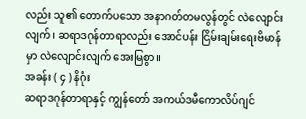လည်း သူ၏ တောက်ပသော အနာဂတ်တမလွန်တွင် လဲလျောင်းလျက်၊ ဆရာဒဂုန်တာရာလည်း အောင်ပန်း ငြိမ်းချမ်းရေးဗိမာန်မှာ လဲလျောင်းလျက် အေးမြစွာ။
အခန်း ( ၄ ) နိဂုံး
ဆရာဒဂုန်တာရာနှင့် ကျွန်တော် အကယ်ဒမီကောလိပ်ဂျင်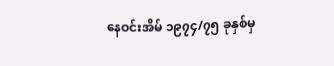နေဝင်းအိမ် ၁၉၇၄/၇၅ ခုနှစ်မှ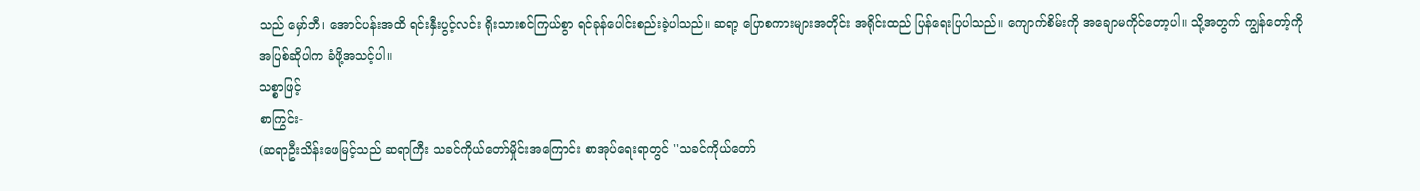သည် မှော်ဘီ၊ အောင်ပန်းအထိ ရင်းနှီးပွင့်လင်း ရိုးသားစင်ကြယ်စွာ ရင်ခုန်ပေါင်းစည်းခဲ့ပါသည်။ ဆရာ့ ပြောစကားများအတိုင်း အရိုင်းထည် ပြန်ရေးပြပါသည်။ ကျောက်စိမ်းကို အချောမကိုင်တော့ပါ။ သို့အတွက် ကျွန်တော့်ကို အပြစ်ဆိုပါက ခံဖို့အသင့်ပါ။
သစ္စာဖြင့်
စာကြွင်း-
(ဆရာဦးသိန်းဖေမြင့်သည် ဆရာကြီး သခင်ကိုယ်တော်မှိုင်းအကြောင်း စာအုပ်ရေးရာတွင် ''သခင်ကိုယ်တော်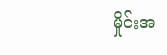မှိုင်းအ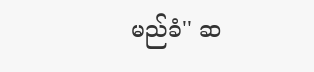မည်ခံ'' ဆ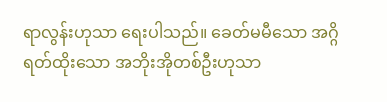ရာလွန်းဟုသာ ရေးပါသည်။ ခေတ်မမီသော အဂ္ဂိရတ်ထိုးသော အဘိုးအိုတစ်ဦးဟုသာ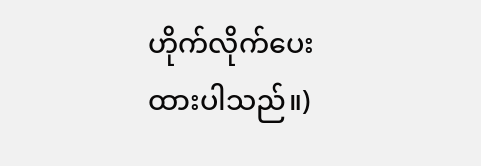ဟိုက်လိုက်ပေးထားပါသည်။)